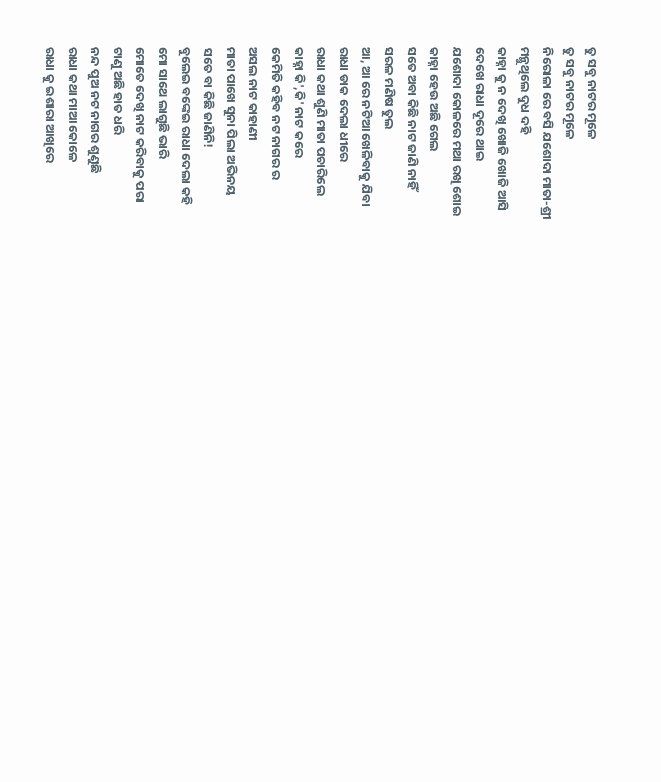ତୁ ସବୁ ନାଟର ମୂଳେ
ତୁ ସବୁ ନାଟର ମୂଳେ
ନିରୋଳା ରେ ବସି ଯଶୋଦା ମାତା-ଶ୍ରୀ
ମନ୍ଥୁଥିଲେ ଦୁଧ ଦହି
କାହ୍ନା କୁ ନ ଦେଖି ଖୋଜି ଖୋଜି ଆସି
ଦେଖେ ରାଧା ଦୂରେ ଥାଇ
ଯଶୋଦା କୋଳରେ ମଥା ରଖି ଶୋଇ
କାହ୍ନା ହେଉ ଅଛି ଗେଲ
ସତେ ଅବା କିଛି ନାଟ ଜାଣି ନାହିଁ
ସରଳ ମଣିଷ ତୁଲ
ଆ, ଆ ରେ ନଟିଆ ଖେଳିବାକୁ ଯିବା
ରାଧା ଡାକ ଦେଲା ଧୀରେ
ରାଧା କଥା ଶୁଣି ମାତା ପଚାରିଲେ
କାହ୍ନା କି',କି' ନାଟ କରେ
କେମିତି କହିବ ନଟ ନାଗର ର
ଅସଲ ନାଟ କାହାଣୀ
ମାତା ପାଖେ ସୁନା ପିଲା ଅଭିନୟ
ସତେ ବା କିଛି ଜାଣିନି!
ବୁଲେଇ ବଙ୍କେଇ ରାଧା ଦେଲା କହି
ମୋ ସାଥେ ଲାଗୁଛି ଭାରି
ମୋତେ ଦେଖି ନାଟ କରିବାକୁ ପରା
ଟାଣୁ ଅଛି ହାତ ଧରି
ନନ୍ଦ ପୁଅ ନଟ ନାଗର ଶୁଣୁଛି
ରାଧା କଥା ମାଆ କୋଳେ
ରାଧା କୁ ଇଶାରା ଆଖିରେ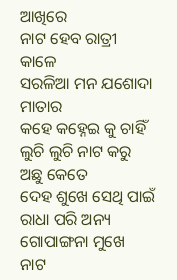ଆଖିରେ
ନାଟ ହେବ ରାତ୍ରୀ କାଳେ
ସରଳିଆ ମନ ଯଶୋଦା ମାତାର
କହେ କହ୍ନେଇ କୁ ଚାହିଁ
ଲୁଚି ଲୁଚି ନାଟ କରୁ ଅଛୁ କେତେ
ଦେହ ଶୁଖେ ସେଥି ପାଇଁ
ରାଧା ପରି ଅନ୍ୟ ଗୋପାଙ୍ଗନା ମୁଖେ
ନାଟ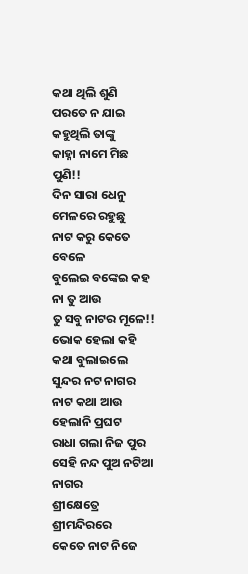କଥା ଥିଲି ଶୁଣି
ପରତେ ନ ଯାଇ କହୁଥିଲି ତାଙ୍କୁ
କାହ୍ନା ନାମେ ମିଛ ପୁଣି!!
ଦିନ ସାରା ଧେନୁ ମେଳରେ ରହୁଛୁ
ନାଟ କରୁ କେତେ ବେଳେ
ବୁଲେଇ ବଙ୍କେଇ କହ ନା ତୁ ଆଉ
ତୁ ସବୁ ନାଟର ମୂଳେ!!
ଭୋକ ହେଲା କହି କଥା ବୁଲାଇଲେ
ସୁନ୍ଦର ନଟ ନାଗର
ନାଟ କଥା ଆଉ ହେଲାନି ପ୍ରଘଟ
ରାଧା ଗଲା ନିଜ ପୁର
ସେହି ନନ୍ଦ ପୁଅ ନଟିଆ ନାଗର
ଶ୍ରୀକ୍ଷେତ୍ରେ ଶ୍ରୀମନ୍ଦିରରେ
କେତେ ନାଟ ନିଜେ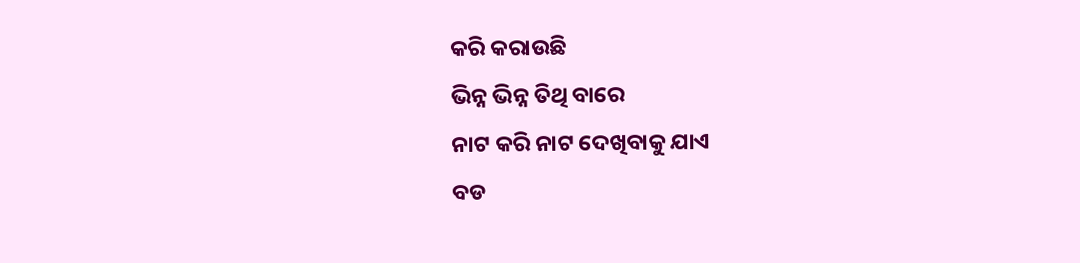କରି କରାଉଛି
ଭିନ୍ନ ଭିନ୍ନ ତିଥି ବାରେ
ନାଟ କରି ନାଟ ଦେଖିବାକୁ ଯାଏ
ବଡ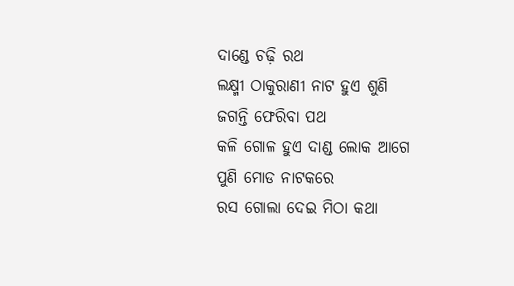ଦାଣ୍ଡେ ଚଢ଼ି ରଥ
ଲକ୍ଷ୍ମୀ ଠାକୁରାଣୀ ନାଟ ହୁଏ ଶୁଣି
ଜଗନ୍ତି ଫେରିବା ପଥ
କଳି ଗୋଳ ହୁଏ ଦାଣ୍ଡ ଲୋକ ଆଗେ
ପୁଣି ମୋଡ ନାଟକରେ
ରସ ଗୋଲା ଦେଇ ମିଠା କଥା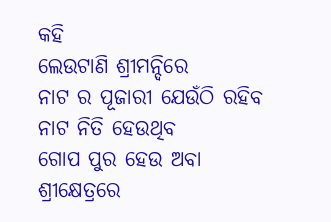କହି
ଲେଉଟାଣି ଶ୍ରୀମନ୍ଦିରେ
ନାଟ ର ପୂଜାରୀ ଯେଉଁଠି ରହିବ
ନାଟ ନିତି ହେଉଥିବ
ଗୋପ ପୁର ହେଉ ଅବା ଶ୍ରୀକ୍ଷେତ୍ରରେ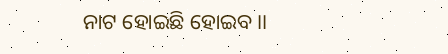ନାଟ ହୋଇଛି ହୋଇବ ।।